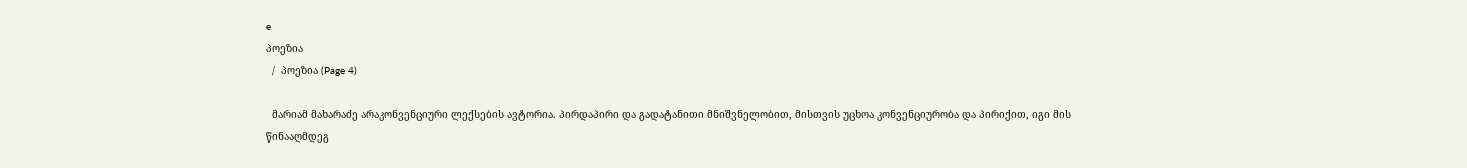e
პოეზია
  /  პოეზია (Page 4)

  მარიამ მახარაძე არაკონვენციური ლექსების ავტორია. პირდაპირი და გადატანითი მნიშვნელობით, მისთვის უცხოა კონვენციურობა და პირიქით, იგი მის წინააღმდეგ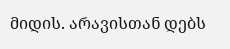მიდის. არავისთან დებს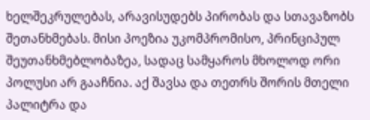ხელშეკრულებას, არავისუდებს პირობას და სთავაზობს შეთანხმებას. მისი პოეზია უკომპრომისო, პრინციპულ შეუთანხმებლობაზეა, სადაც სამყაროს მხოლოდ ორი პოლუსი არ გააჩნია. აქ შავსა და თეთრს შორის მთელი პალიტრა და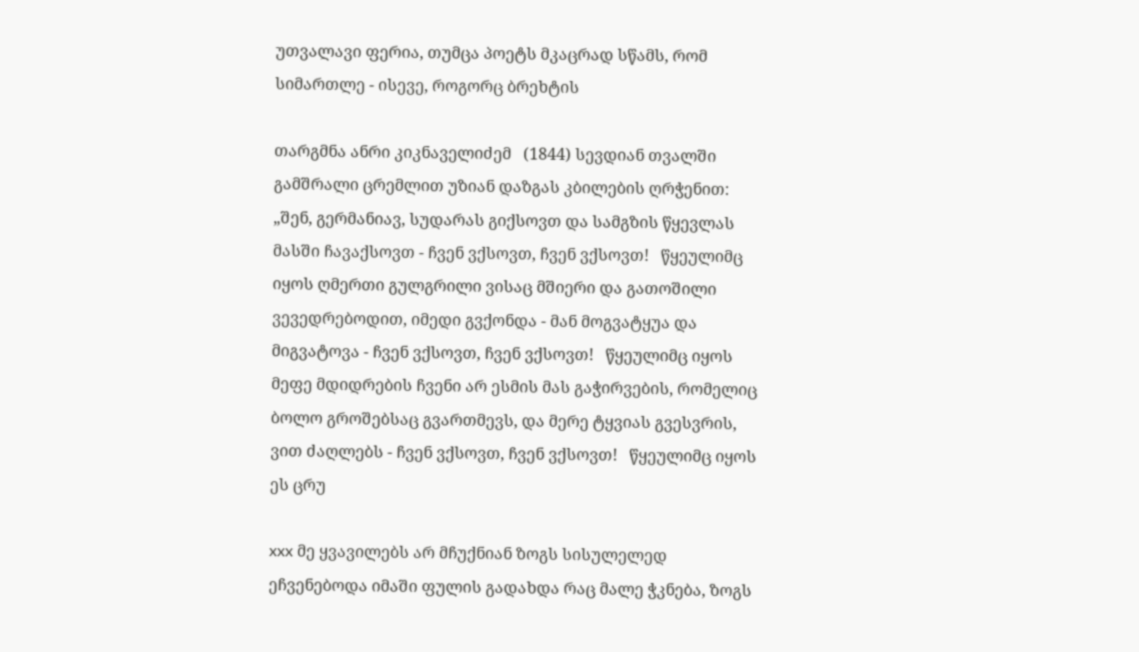უთვალავი ფერია, თუმცა პოეტს მკაცრად სწამს, რომ სიმართლე - ისევე, როგორც ბრეხტის

თარგმნა ანრი კიკნაველიძემ   (1844) სევდიან თვალში გამშრალი ცრემლით უზიან დაზგას კბილების ღრჭენით: „შენ, გერმანიავ, სუდარას გიქსოვთ და სამგზის წყევლას მასში ჩავაქსოვთ - ჩვენ ვქსოვთ, ჩვენ ვქსოვთ!   წყეულიმც იყოს ღმერთი გულგრილი ვისაც მშიერი და გათოშილი ვევედრებოდით, იმედი გვქონდა - მან მოგვატყუა და მიგვატოვა - ჩვენ ვქსოვთ, ჩვენ ვქსოვთ!   წყეულიმც იყოს მეფე მდიდრების ჩვენი არ ესმის მას გაჭირვების, რომელიც ბოლო გროშებსაც გვართმევს, და მერე ტყვიას გვესვრის, ვით ძაღლებს - ჩვენ ვქსოვთ, ჩვენ ვქსოვთ!   წყეულიმც იყოს ეს ცრუ

xxx მე ყვავილებს არ მჩუქნიან ზოგს სისულელედ ეჩვენებოდა იმაში ფულის გადახდა რაც მალე ჭკნება, ზოგს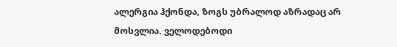ალერგია ჰქონდა, ზოგს უბრალოდ აზრადაც არ მოსვლია. ველოდებოდი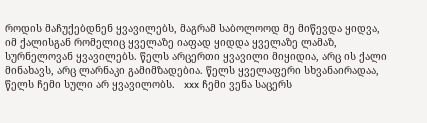როდის მაჩუქებდნენ ყვავილებს, მაგრამ საბოლოოდ მე მიწევდა ყიდვა, იმ ქალისგან რომელიც ყველაზე იაფად ყიდდა ყველაზე ლამაზ, სურნელოვან ყვავილებს. წელს არცერთი ყვავილი მიყიდია, არც ის ქალი მინახავს, არც ლარნაკი გამიმზადებია. წელს ყველაფერი სხვანაირადაა, წელს ჩემი სული არ ყვავილობს.   xxx ჩემი ვენა საცერს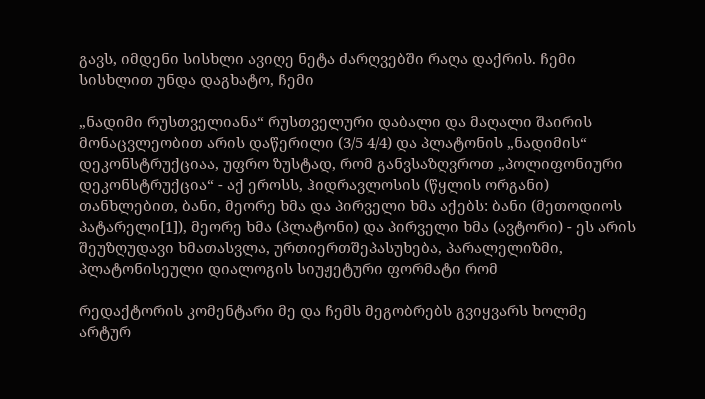გავს, იმდენი სისხლი ავიღე ნეტა ძარღვებში რაღა დაქრის. ჩემი სისხლით უნდა დაგხატო, ჩემი

„ნადიმი რუსთველიანა“ რუსთველური დაბალი და მაღალი შაირის მონაცვლეობით არის დაწერილი (3/5 4/4) და პლატონის „ნადიმის“ დეკონსტრუქციაა, უფრო ზუსტად, რომ განვსაზღვროთ „პოლიფონიური დეკონსტრუქცია“ - აქ ეროსს, ჰიდრავლოსის (წყლის ორგანი) თანხლებით, ბანი, მეორე ხმა და პირველი ხმა აქებს: ბანი (მეთოდიოს პატარელი[1]), მეორე ხმა (პლატონი) და პირველი ხმა (ავტორი) - ეს არის შეუზღუდავი ხმათასვლა, ურთიერთშეპასუხება, პარალელიზმი, პლატონისეული დიალოგის სიუჟეტური ფორმატი რომ

რედაქტორის კომენტარი მე და ჩემს მეგობრებს გვიყვარს ხოლმე არტურ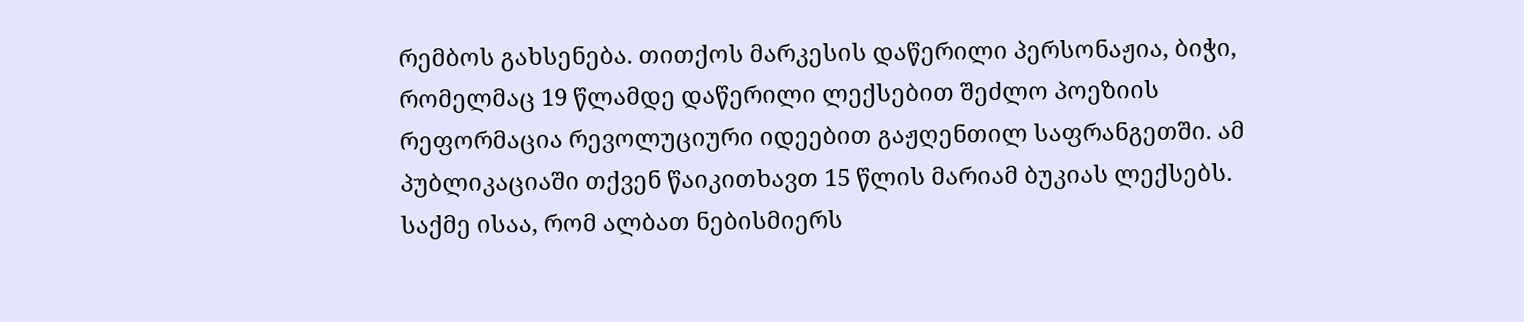რემბოს გახსენება. თითქოს მარკესის დაწერილი პერსონაჟია, ბიჭი, რომელმაც 19 წლამდე დაწერილი ლექსებით შეძლო პოეზიის რეფორმაცია რევოლუციური იდეებით გაჟღენთილ საფრანგეთში. ამ პუბლიკაციაში თქვენ წაიკითხავთ 15 წლის მარიამ ბუკიას ლექსებს. საქმე ისაა, რომ ალბათ ნებისმიერს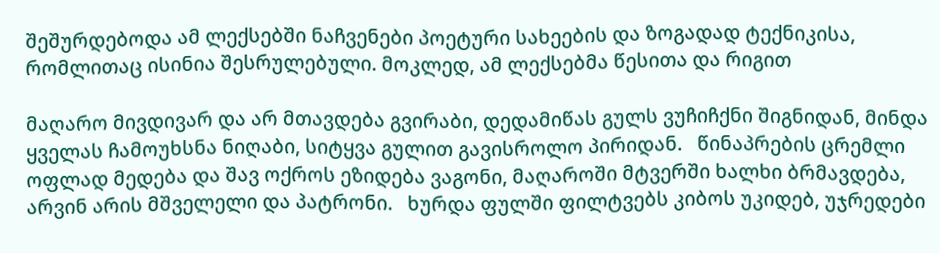შეშურდებოდა ამ ლექსებში ნაჩვენები პოეტური სახეების და ზოგადად ტექნიკისა, რომლითაც ისინია შესრულებული. მოკლედ, ამ ლექსებმა წესითა და რიგით

მაღარო მივდივარ და არ მთავდება გვირაბი, დედამიწას გულს ვუჩიჩქნი შიგნიდან, მინდა ყველას ჩამოუხსნა ნიღაბი, სიტყვა გულით გავისროლო პირიდან.   წინაპრების ცრემლი ოფლად მედება და შავ ოქროს ეზიდება ვაგონი, მაღაროში მტვერში ხალხი ბრმავდება, არვინ არის მშველელი და პატრონი.   ხურდა ფულში ფილტვებს კიბოს უკიდებ, უჯრედები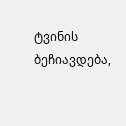ტვინის ბეჩიავდება,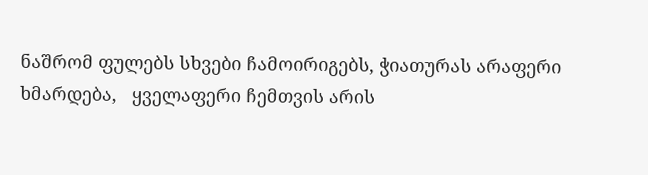ნაშრომ ფულებს სხვები ჩამოირიგებს, ჭიათურას არაფერი ხმარდება,   ყველაფერი ჩემთვის არის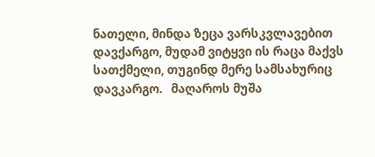ნათელი, მინდა ზეცა ვარსკვლავებით დავქარგო, მუდამ ვიტყვი ის რაცა მაქვს სათქმელი, თუგინდ მერე სამსახურიც დავკარგო.   მაღაროს მუშა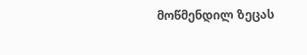მოწმენდილ ზეცას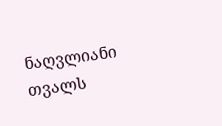ნაღვლიანი თვალს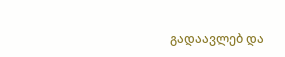გადაავლებ და